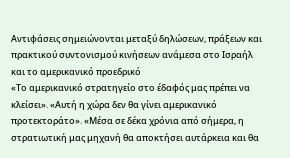Αντιφάσεις σημειώνονται μεταξύ δηλώσεων, πράξεων και πρακτικού συντονισμού κινήσεων ανάμεσα στο Ισραήλ και το αμερικανικό προεδρικό
«Το αμερικανικό στρατηγείο στο έδαφός μας πρέπει να κλείσει». «Αυτή η χώρα δεν θα γίνει αμερικανικό προτεκτοράτο». «Μέσα σε δέκα χρόνια από σήμερα, η στρατιωτική μας μηχανή θα αποκτήσει αυτάρκεια και θα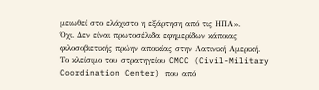μειωθεί στο ελάχιστο η εξάρτηση από τις ΗΠΑ».
Όχι. Δεν είναι πρωτοσέλιδα εφημερίδων κάποιας φιλοσοβιετικής πρώην αποικίας στην Λατινική Αμερική.
Το κλείσιμο του στρατηγείου CMCC (Civil-Military Coordination Center) που από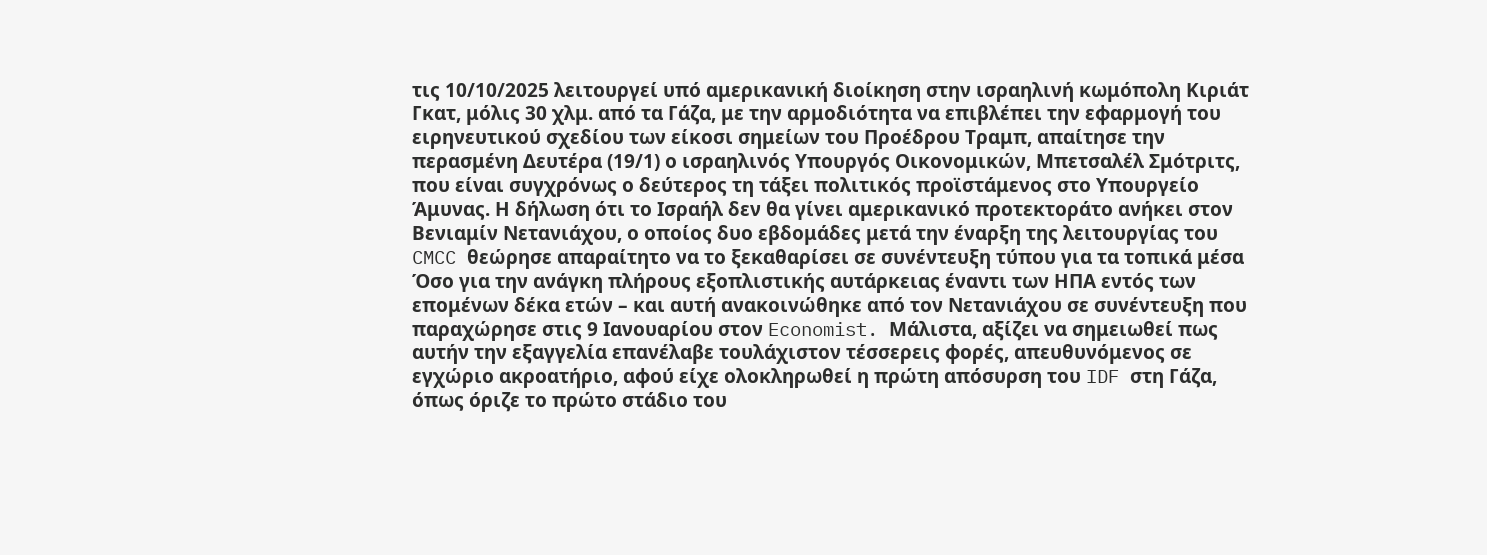τις 10/10/2025 λειτουργεί υπό αμερικανική διοίκηση στην ισραηλινή κωμόπολη Κιριάτ Γκατ, μόλις 30 χλμ. από τα Γάζα, με την αρμοδιότητα να επιβλέπει την εφαρμογή του ειρηνευτικού σχεδίου των είκοσι σημείων του Προέδρου Τραμπ, απαίτησε την περασμένη Δευτέρα (19/1) ο ισραηλινός Υπουργός Οικονομικών, Μπετσαλέλ Σμότριτς, που είναι συγχρόνως ο δεύτερος τη τάξει πολιτικός προϊστάμενος στο Υπουργείο Άμυνας. Η δήλωση ότι το Ισραήλ δεν θα γίνει αμερικανικό προτεκτοράτο ανήκει στον Βενιαμίν Νετανιάχου, ο οποίος δυο εβδομάδες μετά την έναρξη της λειτουργίας του CMCC θεώρησε απαραίτητο να το ξεκαθαρίσει σε συνέντευξη τύπου για τα τοπικά μέσα Όσο για την ανάγκη πλήρους εξοπλιστικής αυτάρκειας έναντι των ΗΠΑ εντός των επομένων δέκα ετών – και αυτή ανακοινώθηκε από τον Νετανιάχου σε συνέντευξη που παραχώρησε στις 9 Ιανουαρίου στον Economist. Μάλιστα, αξίζει να σημειωθεί πως αυτήν την εξαγγελία επανέλαβε τουλάχιστον τέσσερεις φορές, απευθυνόμενος σε εγχώριο ακροατήριο, αφού είχε ολοκληρωθεί η πρώτη απόσυρση του IDF στη Γάζα, όπως όριζε το πρώτο στάδιο του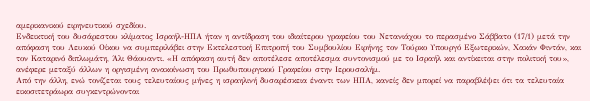αμερικανικού ειρηνευτικού σχεδίου.
Ενδεικτική του δυσάρεστου κλίματος Ισραήλ-ΗΠΑ ήταν η αντίδραση του ιδιαίτερου γραφείου του Νετανιάχου το περασμένο Σάββατο (17/1) μετά την απόφαση του Λευκού Οίκου να συμπεριλάβει στην Εκτελεστική Επιτροπή του Συμβουλίου Ειρήνης τον Τούρκο Υπουργό Εξωτερικών, Χακάν Φιντάν, και τον Καταρινό διπλωμάτη, Άλι Θάουαντι. «Η απόφαση αυτή δεν αποτέλεσε αποτέλεσμα συντονισμού με το Ισραήλ και αντίκειται στην πολιτική του», ανέφερε μεταξύ άλλων η οργισμένη ανακοίνωση του Πρωθυπουργικού Γραφείου στην Ιερουσαλήμ.
Από την άλλη, ενώ τονίζεται τους τελευταίους μήνες η ισραηλινή δυσαρέσκεια έναντι των ΗΠΑ, κανείς δεν μπορεί να παραβλέψει ότι τα τελευταία εικοσιτετράωρα συγκεντρώνονται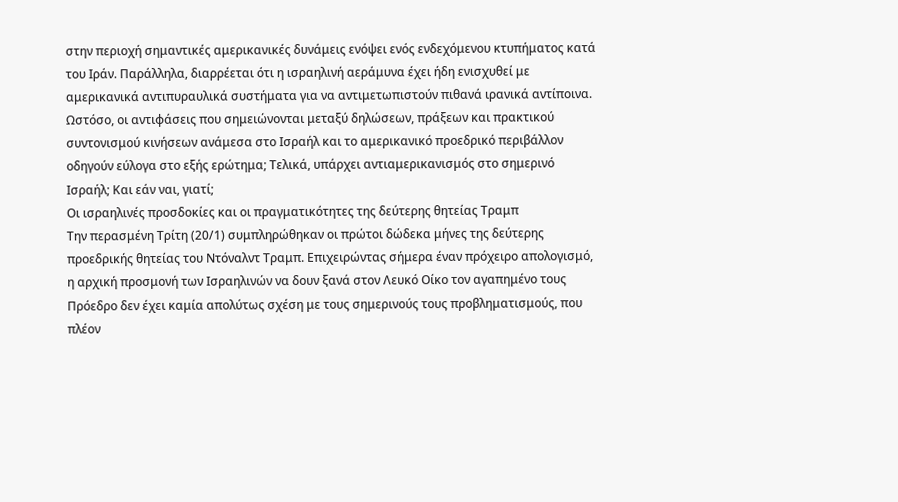στην περιοχή σημαντικές αμερικανικές δυνάμεις ενόψει ενός ενδεχόμενου κτυπήματος κατά του Ιράν. Παράλληλα, διαρρέεται ότι η ισραηλινή αεράμυνα έχει ήδη ενισχυθεί με αμερικανικά αντιπυραυλικά συστήματα για να αντιμετωπιστούν πιθανά ιρανικά αντίποινα.
Ωστόσο, οι αντιφάσεις που σημειώνονται μεταξύ δηλώσεων, πράξεων και πρακτικού συντονισμού κινήσεων ανάμεσα στο Ισραήλ και το αμερικανικό προεδρικό περιβάλλον οδηγούν εύλογα στο εξής ερώτημα; Τελικά, υπάρχει αντιαμερικανισμός στο σημερινό Ισραήλ; Και εάν ναι, γιατί;
Οι ισραηλινές προσδοκίες και οι πραγματικότητες της δεύτερης θητείας Τραμπ
Την περασμένη Τρίτη (20/1) συμπληρώθηκαν οι πρώτοι δώδεκα μήνες της δεύτερης προεδρικής θητείας του Ντόναλντ Τραμπ. Επιχειρώντας σήμερα έναν πρόχειρο απολογισμό, η αρχική προσμονή των Ισραηλινών να δουν ξανά στον Λευκό Οίκο τον αγαπημένο τους Πρόεδρο δεν έχει καμία απολύτως σχέση με τους σημερινούς τους προβληματισμούς, που πλέον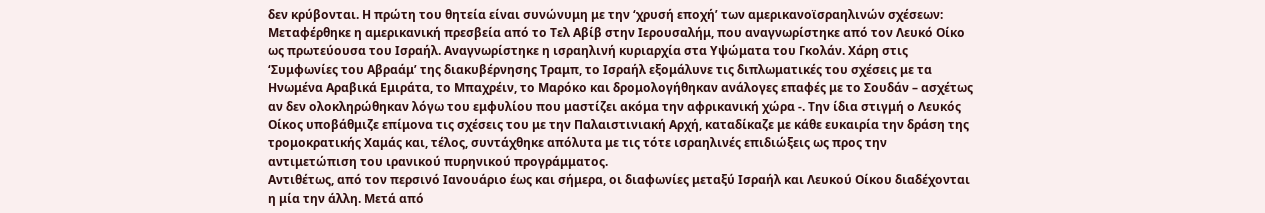δεν κρύβονται. Η πρώτη του θητεία είναι συνώνυμη με την ‘χρυσή εποχή’ των αμερικανοϊσραηλινών σχέσεων: Μεταφέρθηκε η αμερικανική πρεσβεία από το Τελ Αβίβ στην Ιερουσαλήμ, που αναγνωρίστηκε από τον Λευκό Οίκο ως πρωτεύουσα του Ισραήλ. Αναγνωρίστηκε η ισραηλινή κυριαρχία στα Υψώματα του Γκολάν. Χάρη στις ‘Συμφωνίες του Αβραάμ’ της διακυβέρνησης Τραμπ, το Ισραήλ εξομάλυνε τις διπλωματικές του σχέσεις με τα Ηνωμένα Αραβικά Εμιράτα, το Μπαχρέιν, το Μαρόκο και δρομολογήθηκαν ανάλογες επαφές με το Σουδάν – ασχέτως αν δεν ολοκληρώθηκαν λόγω του εμφυλίου που μαστίζει ακόμα την αφρικανική χώρα -. Την ίδια στιγμή ο Λευκός Οίκος υποβάθμιζε επίμονα τις σχέσεις του με την Παλαιστινιακή Αρχή, καταδίκαζε με κάθε ευκαιρία την δράση της τρομοκρατικής Χαμάς και, τέλος, συντάχθηκε απόλυτα με τις τότε ισραηλινές επιδιώξεις ως προς την αντιμετώπιση του ιρανικού πυρηνικού προγράμματος.
Αντιθέτως, από τον περσινό Ιανουάριο έως και σήμερα, οι διαφωνίες μεταξύ Ισραήλ και Λευκού Οίκου διαδέχονται η μία την άλλη. Μετά από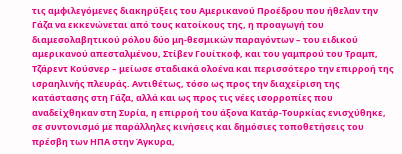τις αμφιλεγόμενες διακηρύξεις του Αμερικανού Προέδρου που ήθελαν την Γάζα να εκκενώνεται από τους κατοίκους της, η προαγωγή του διαμεσολαβητικού ρόλου δύο μη-θεσμικών παραγόντων – του ειδικού αμερικανού απεσταλμένου, Στίβεν Γουίτκοφ, και του γαμπρού του Τραμπ, Τζάρεντ Κούσνερ – μείωσε σταδιακά ολοένα και περισσότερο την επιρροή της ισραηλινής πλευράς. Αντιθέτως, τόσο ως προς την διαχείριση της κατάστασης στη Γάζα, αλλά και ως προς τις νέες ισορροπίες που αναδείχθηκαν στη Συρία, η επιρροή του άξονα Κατάρ-Τουρκίας ενισχύθηκε, σε συντονισμό με παράλληλες κινήσεις και δημόσιες τοποθετήσεις του πρέσβη των ΗΠΑ στην Άγκυρα,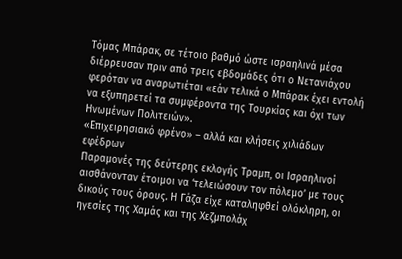Τόμας Μπάρακ, σε τέτοιο βαθμό ώστε ισραηλινά μέσα διέρρευσαν πριν από τρεις εβδομάδες ότι ο Νετανιάχου φερόταν να αναρωτιέται «εάν τελικά ο Μπάρακ έχει εντολή να εξυπηρετεί τα συμφέροντα της Τουρκίας και όχι των Ηνωμένων Πολιτειών».
«Επιχειρησιακό φρένο» – αλλά και κλήσεις χιλιάδων εφέδρων
Παραμονές της δεύτερης εκλογής Τραμπ, οι Ισραηλινοί αισθάνονταν έτοιμοι να ‘τελειώσουν τον πόλεμο’ με τους δικούς τους όρους. Η Γάζα είχε καταληφθεί ολόκληρη, οι ηγεσίες της Χαμάς και της Χεζμπολάχ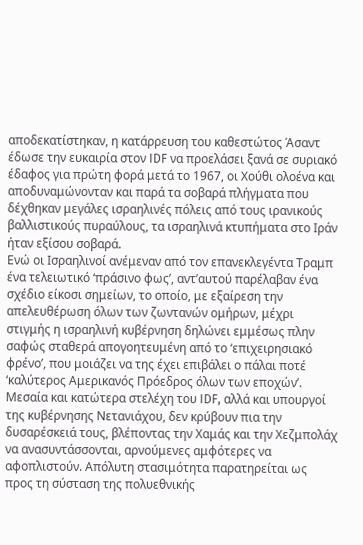αποδεκατίστηκαν, η κατάρρευση του καθεστώτος Άσαντ έδωσε την ευκαιρία στον IDF να προελάσει ξανά σε συριακό έδαφος για πρώτη φορά μετά το 1967, οι Χούθι ολοένα και αποδυναμώνονταν και παρά τα σοβαρά πλήγματα που δέχθηκαν μεγάλες ισραηλινές πόλεις από τους ιρανικούς βαλλιστικούς πυραύλους, τα ισραηλινά κτυπήματα στο Ιράν ήταν εξίσου σοβαρά.
Ενώ οι Ισραηλινοί ανέμεναν από τον επανεκλεγέντα Τραμπ ένα τελειωτικό ‘πράσινο φως’, αντ’αυτού παρέλαβαν ένα σχέδιο είκοσι σημείων, το οποίο, με εξαίρεση την απελευθέρωση όλων των ζωντανών ομήρων, μέχρι στιγμής η ισραηλινή κυβέρνηση δηλώνει εμμέσως πλην σαφώς σταθερά απογοητευμένη από το ‘επιχειρησιακό φρένο’, που μοιάζει να της έχει επιβάλει ο πάλαι ποτέ ‘καλύτερος Αμερικανός Πρόεδρος όλων των εποχών’. Μεσαία και κατώτερα στελέχη του IDF, αλλά και υπουργοί της κυβέρνησης Νετανιάχου, δεν κρύβουν πια την δυσαρέσκειά τους, βλέποντας την Χαμάς και την Χεζμπολάχ να ανασυντάσσονται, αρνούμενες αμφότερες να αφοπλιστούν. Απόλυτη στασιμότητα παρατηρείται ως προς τη σύσταση της πολυεθνικής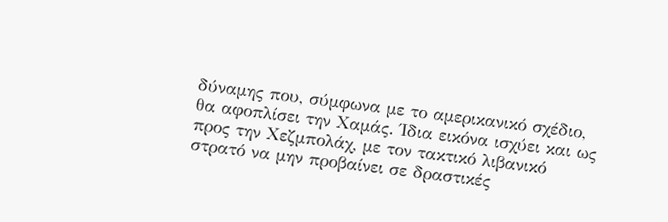δύναμης που, σύμφωνα με το αμερικανικό σχέδιο, θα αφοπλίσει την Χαμάς. Ίδια εικόνα ισχύει και ως προς την Χεζμπολάχ, με τον τακτικό λιβανικό στρατό να μην προβαίνει σε δραστικές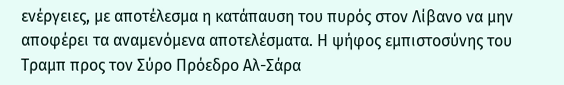ενέργειες, με αποτέλεσμα η κατάπαυση του πυρός στον Λίβανο να μην αποφέρει τα αναμενόμενα αποτελέσματα. Η ψήφος εμπιστοσύνης του Τραμπ προς τον Σύρο Πρόεδρο Αλ-Σάρα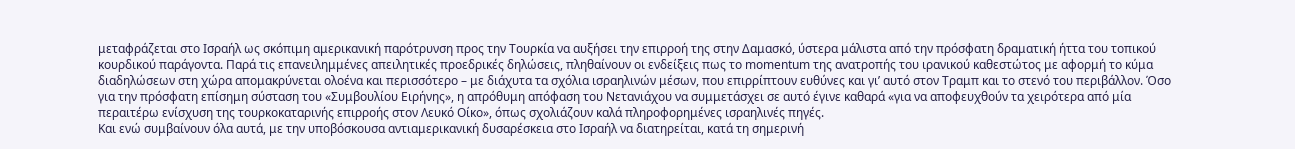μεταφράζεται στο Ισραήλ ως σκόπιμη αμερικανική παρότρυνση προς την Τουρκία να αυξήσει την επιρροή της στην Δαμασκό, ύστερα μάλιστα από την πρόσφατη δραματική ήττα του τοπικού κουρδικού παράγοντα. Παρά τις επανειλημμένες απειλητικές προεδρικές δηλώσεις, πληθαίνουν οι ενδείξεις πως το momentum της ανατροπής του ιρανικού καθεστώτος με αφορμή το κύμα διαδηλώσεων στη χώρα απομακρύνεται ολοένα και περισσότερο – με διάχυτα τα σχόλια ισραηλινών μέσων, που επιρρίπτουν ευθύνες και γι’ αυτό στον Τραμπ και το στενό του περιβάλλον. Όσο για την πρόσφατη επίσημη σύσταση του «Συμβουλίου Ειρήνης», η απρόθυμη απόφαση του Νετανιάχου να συμμετάσχει σε αυτό έγινε καθαρά «για να αποφευχθούν τα χειρότερα από μία περαιτέρω ενίσχυση της τουρκοκαταρινής επιρροής στον Λευκό Οίκο», όπως σχολιάζουν καλά πληροφορημένες ισραηλινές πηγές.
Και ενώ συμβαίνουν όλα αυτά, με την υποβόσκουσα αντιαμερικανική δυσαρέσκεια στο Ισραήλ να διατηρείται, κατά τη σημερινή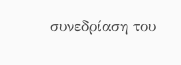συνεδρίαση του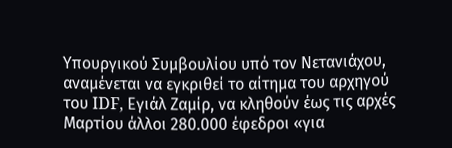Υπουργικού Συμβουλίου υπό τον Νετανιάχου, αναμένεται να εγκριθεί το αίτημα του αρχηγού του IDF, Εγιάλ Ζαμίρ, να κληθούν έως τις αρχές Μαρτίου άλλοι 280.000 έφεδροι «για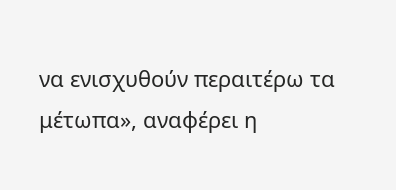να ενισχυθούν περαιτέρω τα μέτωπα», αναφέρει η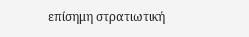επίσημη στρατιωτική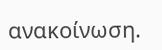ανακοίνωση.